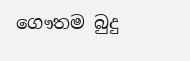ගෞතම බුදු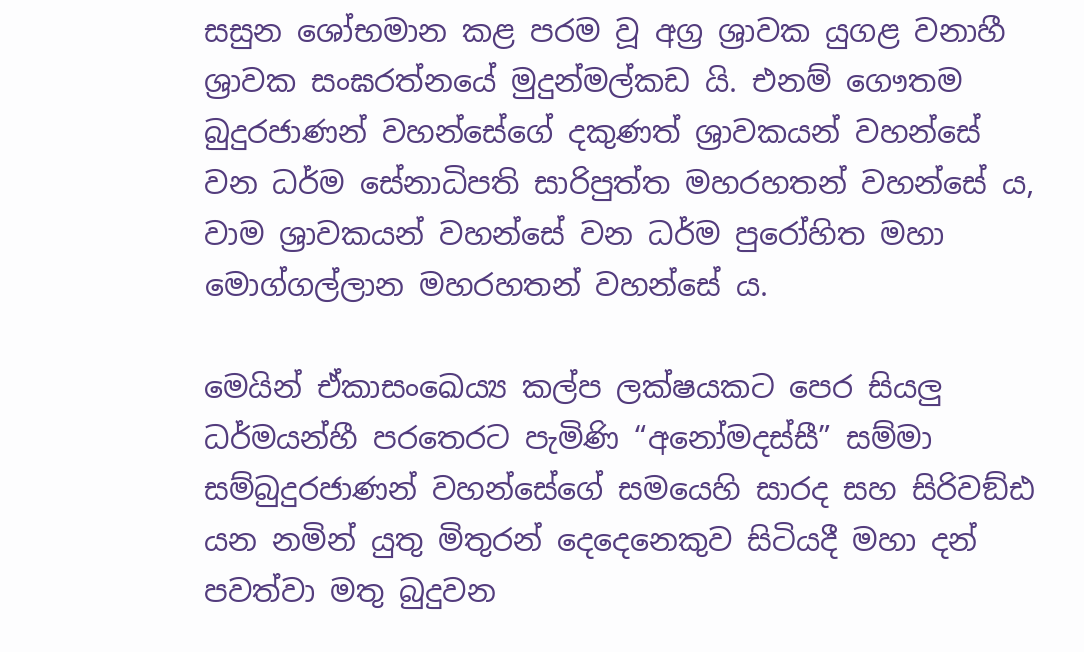සසුන ශෝභමාන කළ පරම වූ අග්‍ර ශ්‍රාවක යුගළ වනාහී ශ්‍රාවක සංඝරත්නයේ මුදුන්මල්කඩ යි. එනම් ගෞතම බුදුරජාණන් වහන්සේගේ දකුණත් ශ්‍රාවකයන් වහන්සේ වන ධර්ම සේනාධිපති සාරිපුත්ත මහරහතන් වහන්සේ ය, වාම ශ්‍රාවකයන් වහන්සේ වන ධර්ම පුරෝහිත මහා මොග්ගල්ලාන මහරහතන් වහන්සේ ය.

මෙයින් ඒකාසංඛෙය්‍ය කල්ප ලක්ෂයකට පෙර සියලු ධර්මයන්හී පරතෙරට පැමිණි “අනෝමදස්සී” සම්මා සම්බුදුරජාණන් වහන්සේගේ සමයෙහි සාරද සහ සිරිවඞ්ඪ යන නමින් යුතු මිතුරන් දෙදෙනෙකුව සිටියදී මහා දන් පවත්වා මතු බුදුවන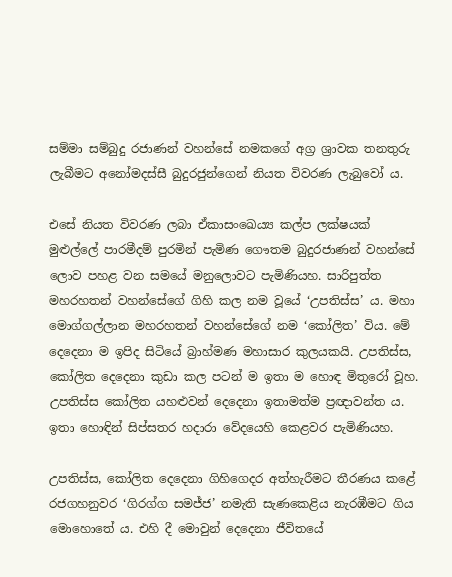සම්මා සම්බුදු රජාණන් වහන්සේ නමකගේ අග්‍ර ශ්‍රාවක තනතුරු ලැබීමට අනෝමදස්සී බුදුරජුන්ගෙන් නියත විවරණ ලැබුවෝ ය.

එසේ නියත විවරණ ලබා ඒකාසංඛෙය්‍ය කල්ප ලක්ෂයක් මුළුල්ලේ පාරමීදම් පුරමින් පැමිණ ගෞතම බුදුරජාණන් වහන්සේ ලොව පහළ වන සමයේ මනුලොවට පැමිණියහ. සාරිපුත්ත මහරහතන් වහන්සේගේ ගිහි කල නම වූයේ ‘උපතිස්ස’ ය. මහා මොග්ගල්ලාන මහරහතන් වහන්සේගේ නම ‘කෝලිත’ විය. මේ දෙදෙනා ම ඉපිද සිටියේ බ්‍රාහ්මණ මහාසාර කුලයකයි. උපතිස්ස, කෝලිත දෙදෙනා කුඩා කල පටන් ම ඉතා ම හොඳ මිතුරෝ වූහ. උපතිස්ස කෝලිත යහළුවන් දෙදෙනා ඉතාමත්ම ප්‍රඥාවන්ත ය. ඉතා හොඳින් සිප්සතර හදාරා වේදයෙහි කෙළවර පැමිණියහ.

උපතිස්ස, කෝලිත දෙදෙනා ගිහිගෙදර අත්හැරීමට තීරණය කළේ රජගහනුවර ‘ගිරග්ග සමජ්ජ’ නමැති සැණකෙළිය නැරඹීමට ගිය මොහොතේ ය. එහි දී මොවුන් දෙදෙනා ජීවිතයේ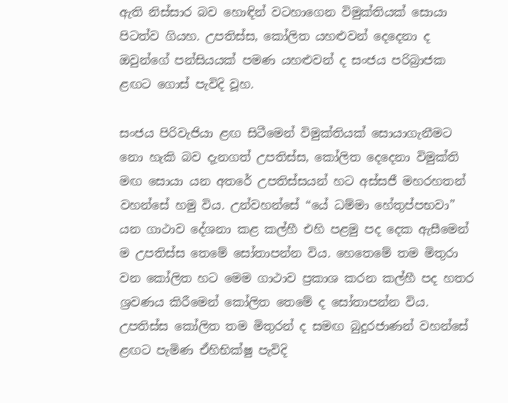ඇති නිස්සාර බව හොඳින් වටහාගෙන විමුක්තියක් සොයා පිටත්ව ගියහ. උපතිස්ස, කෝලිත යහළුවන් දෙදෙනා ද ඔවුන්ගේ පන්සියයක් පමණ යහළුවන් ද සංජය පරිබ්‍රාජක ළඟට ගොස් පැවිදි වූහ.

සංජය පිරිවැජියා ළඟ සිටීමෙන් විමුක්තියක් සොයාගැනීමට නො හැකි බව දැනගත් උපතිස්ස, කෝලිත දෙදෙනා විමුක්ති මඟ සොයා යන අතරේ උපතිස්සයන් හට අස්සජී මහරහතන් වහන්සේ හමු විය. උන්වහන්සේ “යේ ධම්මා හේතුප්පභවා” යන ගාථාව දේශනා කළ කල්හී එහි පළමු පද දෙක ඇසීමෙන් ම උපතිස්ස තෙමේ සෝතාපන්න විය. හෙතෙමේ තම මිතුරා වන කෝලිත හට මෙම ගාථාව ප්‍රකාශ කරන කල්හී පද හතර ශ්‍රවණය කිරීමෙන් කෝලිත තෙමේ ද සෝතාපන්න විය. උපතිස්ස කෝලිත තම මිතුරන් ද සමඟ බුදුරජාණන් වහන්සේ ළඟට පැමිණ ඒහිභික්ෂු පැවිදි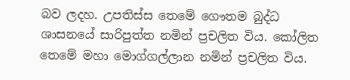බව ලදහ. උපතිස්ස තෙමේ ගෞතම බුද්ධ ශාසනයේ සාරිපුත්ත නමින් ප්‍රචලිත විය. කෝලිත තෙමේ මහා මොග්ගල්ලාන නමින් ප්‍රචලිත විය.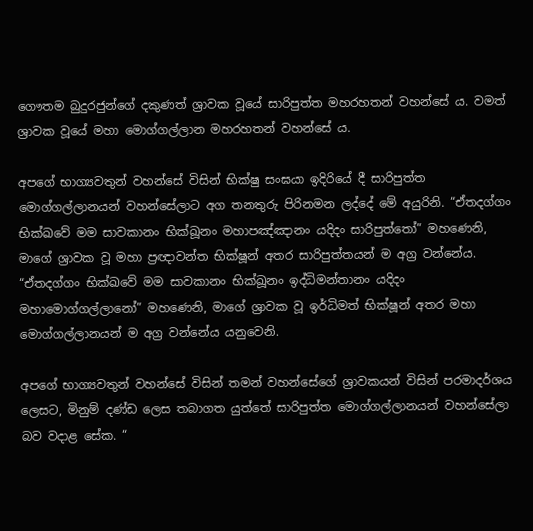ගෞතම බුදුරජුන්ගේ දකුණත් ශ්‍රාවක වූයේ සාරිපුත්ත මහරහතන් වහන්සේ ය. වමත් ශ්‍රාවක වූයේ මහා මොග්ගල්ලාන මහරහතන් වහන්සේ ය.

අපගේ භාග්‍යවතුන් වහන්සේ විසින් භික්ෂු සංඝයා ඉදිරියේ දී සාරිපුත්ත මොග්ගල්ලානයන් වහන්සේලාට අග තනතුරු පිරිනමන ලද්දේ මේ අයුරිනි. “ඒතදග්ගං භික්ඛවේ මම සාවකානං භික්ඛූනං මහාපඤ්ඤානං යදිදං සාරිපුත්තෝ” මහණෙනි, මාගේ ශ්‍රාවක වූ මහා ප්‍රඥාවන්ත භික්ෂූන් අතර සාරිපුත්තයන් ම අග්‍ර වන්නේය. “ඒතදග්ගං භික්ඛවේ මම සාවකානං භික්ඛූනං ඉද්ධිමන්තානං යදිදං මහාමොග්ගල්ලානෝ” මහණෙනි, මාගේ ශ්‍රාවක වූ ඉර්ධිමත් භික්ෂූන් අතර මහා මොග්ගල්ලානයන් ම අග්‍ර වන්නේය යනුවෙනි.

අපගේ භාග්‍යවතුන් වහන්සේ විසින් තමන් වහන්සේගේ ශ්‍රාවකයන් විසින් පරමාදර්ශය ලෙසට, මිනුම් දණ්ඩ ලෙස තබාගත යුත්තේ සාරිපුත්ත මොග්ගල්ලානයන් වහන්සේලා බව වදාළ සේක. “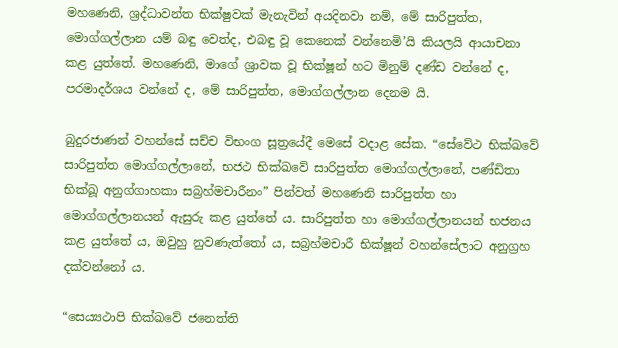මහණෙනි, ශ්‍රද්ධාවන්ත භික්ෂුවක් මැනැවින් අයදිනවා නම්, මේ සාරිපුත්ත, මොග්ගල්ලාන යම් බඳු වෙත්ද, එබඳු වූ කෙනෙක් වන්නෙමි’යි කියලයි ආයාචනා කළ යුත්තේ. මහණෙනි, මාගේ ශ්‍රාවක වූ භික්ෂූන් හට මිනුම් දණ්ඩ වන්නේ ද, පරමාදර්ශය වන්නේ ද, මේ සාරිපුත්ත, මොග්ගල්ලාන දෙනම යි.

බුදුරජාණන් වහන්සේ සච්ච විභංග සූත්‍රයේදී මෙසේ වදාළ සේක. “සේවේථ භික්ඛවේ සාරිපුත්ත මොග්ගල්ලානේ, භජථ භික්ඛවේ සාරිපුත්ත මොග්ගල්ලානේ, පණ්ඩිතා භික්ඛූ අනුග්ගාහකා සබ්‍රහ්මචාරීනං” පින්වත් මහණෙනි සාරිපුත්ත හා මොග්ගල්ලානයන් ඇසුරු කළ යුත්තේ ය. සාරිපුත්ත හා මොග්ගල්ලානයන් භජනය කළ යුත්තේ ය, ඔවුහු නුවණැත්තෝ ය, සබ්‍රහ්මචාරී භික්ෂූන් වහන්සේලාට අනුග්‍රහ දක්වන්නෝ ය.

“සෙය්‍යථාපි භික්ඛවේ ජනෙත්ති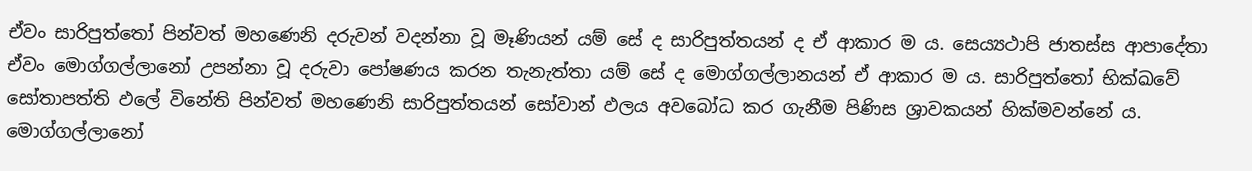ඒවං සාරිපුත්තෝ පින්වත් මහණෙනි දරුවන් වදන්නා වූ මෑණියන් යම් සේ ද සාරිපුත්තයන් ද ඒ ආකාර ම ය. සෙය්‍යථාපි ජාතස්ස ආපාදේතා ඒවං මොග්ගල්ලානෝ උපන්නා වූ දරුවා පෝෂණය කරන තැනැත්තා යම් සේ ද මොග්ගල්ලානයන් ඒ ආකාර ම ය. සාරිපුත්තෝ භික්ඛවේ සෝතාපත්ති ඵලේ විනේති පින්වත් මහණෙනි සාරිපුත්තයන් සෝවාන් ඵලය අවබෝධ කර ගැනීම පිණිස ශ්‍රාවකයන් හික්මවන්නේ ය. මොග්ගල්ලානෝ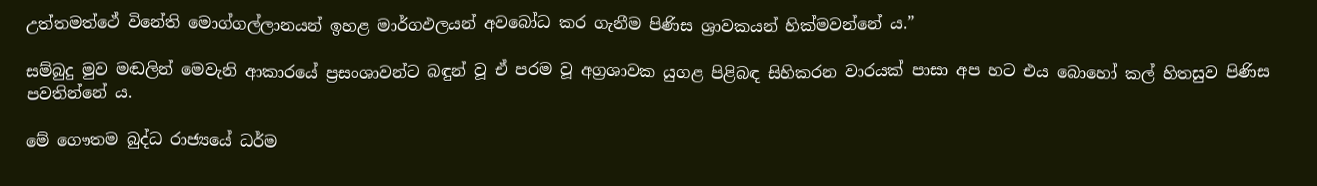උත්තමත්ථේ විනේති මොග්ගල්ලානයන් ඉහළ මාර්ගඵලයන් අවබෝධ කර ගැනීම පිණිස ශ්‍රාවකයන් හික්මවන්නේ ය.”

සම්බුදු මුව මඬලින් මෙවැනි ආකාරයේ ප්‍රසංශාවන්ට බඳුන් වූ ඒ පරම වූ අග්‍රශාවක යුගළ පිළිබඳ සිහිකරන වාරයක් පාසා අප හට එය බොහෝ කල් හිතසුව පිණිස පවතින්නේ ය.

මේ ගෞතම බුද්ධ රාජ්‍යයේ ධර්ම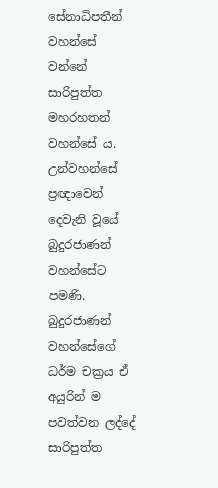සේනාධිපතීන් වහන්සේ වන්නේ සාරිපුත්ත මහරහතන් වහන්සේ ය. උන්වහන්සේ ප්‍රඥාවෙන් දෙවැනි වූයේ බුදුරජාණන් වහන්සේට පමණි. බුදුරජාණන් වහන්සේගේ ධර්ම චක්‍රය ඒ අයුරින් ම පවත්වන ලද්දේ සාරිපුත්ත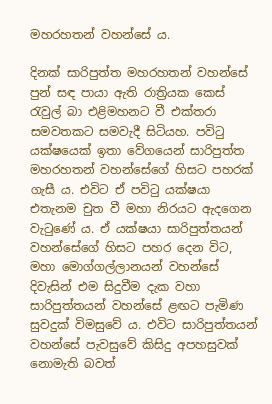මහරහතන් වහන්සේ ය.

දිනක් සාරිපුත්ත මහරහතන් වහන්සේ පුන් සඳ පායා ඇති රාත්‍රියක කෙස් රැවුල් බා එළිමහනට වී එක්තරා සමවතකට සමවැදී සිටියහ. පවිටු යක්ෂයෙක් ඉතා වේගයෙන් සාරිපුත්ත මහරහතන් වහන්සේගේ හිසට පහරක් ගැසී ය. එවිට ඒ පවිටු යක්ෂයා එතැනම චුත වී මහා නිරයට ඇදගෙන වැටුණේ ය. ඒ යක්ෂයා සාරිපුත්තයන් වහන්සේගේ හිසට පහර දෙන විට, මහා මොග්ගල්ලානයන් වහන්සේ දිවැසින් එම සිදුවීම දැක වහා සාරිපුත්තයන් වහන්සේ ළඟට පැමිණ සුවදුක් විමසුවේ ය. එවිට සාරිපුත්තයන් වහන්සේ පැවසුවේ කිසිදු අපහසුවක් නොමැති බවත්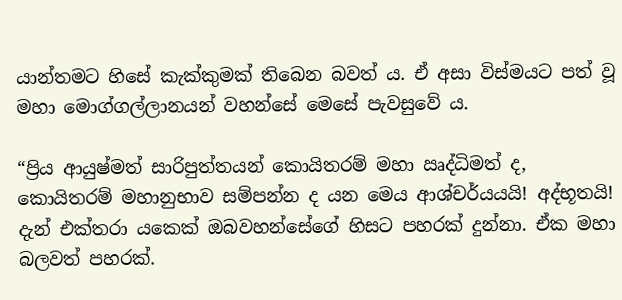යාන්තමට හිසේ කැක්කුමක් තිබෙන බවත් ය. ඒ අසා විස්මයට පත් වූ මහා මොග්ගල්ලානයන් වහන්සේ මෙසේ පැවසුවේ ය.

“ප්‍රිය ආයුෂ්මත් සාරිපුත්තයන් කොයිතරම් මහා ඍද්ධිමත් ද, කොයිතරම් මහානුභාව සම්පන්න ද යන මෙය ආශ්චර්යයයි! අද්භූතයි! දැන් එක්තරා යකෙක් ඔබවහන්සේගේ හිසට පහරක් දුන්නා. ඒක මහා බලවත් පහරක්.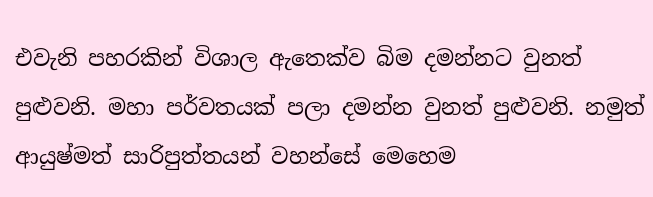එවැනි පහරකින් විශාල ඇතෙක්ව බිම දමන්නට වුනත් පුළුවනි. මහා පර්වතයක් පලා දමන්න වුනත් පුළුවනි. නමුත් ආයුෂ්මත් සාරිපුත්තයන් වහන්සේ මෙහෙම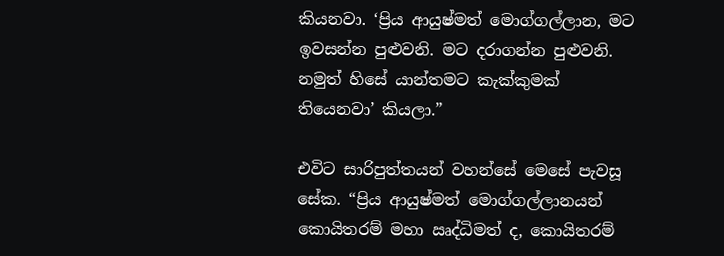කියනවා. ‘ප්‍රිය ආයුෂ්මත් මොග්ගල්ලාන, මට ඉවසන්න පුළුවනි. මට දරාගන්න පුළුවනි. නමුත් හිසේ යාන්තමට කැක්කුමක් තියෙනවා’ කියලා.”

එවිට සාරිපුත්තයන් වහන්සේ මෙසේ පැවසූ සේක. “ප්‍රිය ආයුෂ්මත් මොග්ගල්ලානයන් කොයිතරම් මහා ඍද්ධිමත් ද, කොයිතරම්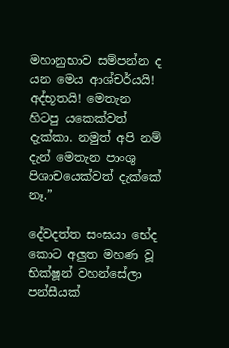මහානුභාව සම්පන්න ද යන මෙය ආශ්චර්යයි! අද්භූතයි! මෙතැන හිටපු යකෙක්වත් දැක්කා. නමුත් අපි නම් දැන් මෙතැන පාංශු පිශාචයෙක්වත් දැක්කේ නෑ.”

දේවදත්ත සංඝයා භේද කොට අලුත මහණ වූ භික්ෂූන් වහන්සේලා පන්සීයක්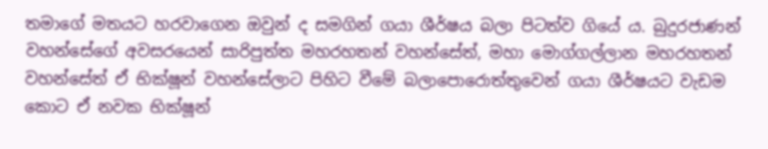තමාගේ මතයට හරවාගෙන ඔවුන් ද සමගින් ගයා ශීර්ෂය බලා පිටත්ව ගියේ ය. බුදුරජාණන් වහන්සේගේ අවසරයෙන් සාරිපුත්ත මහරහතන් වහන්සේත්, මහා මොග්ගල්ලාන මහරහතන් වහන්සේත් ඒ භික්ෂූන් වහන්සේලාට පිහිට වීමේ බලාපොරොත්තුවෙන් ගයා ශීර්ෂයට වැඩම කොට ඒ නවක භික්ෂූන්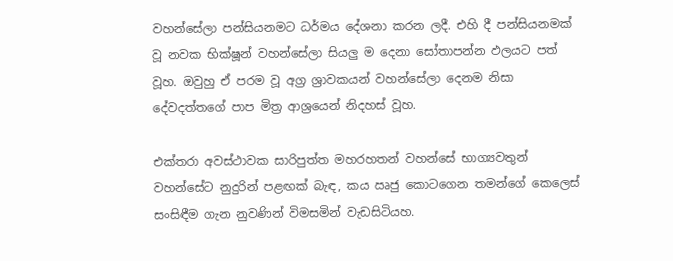වහන්සේලා පන්සියනමට ධර්මය දේශනා කරන ලදී. එහි දී පන්සියනමක් වූ නවක භික්ෂූන් වහන්සේලා සියලු ම දෙනා සෝතාපන්න ඵලයට පත් වූහ. ඔවුහු ඒ පරම වූ අග්‍ර ශ්‍රාවකයන් වහන්සේලා දෙනම නිසා දේවදත්තගේ පාප මිත්‍ර ආශ්‍රයෙන් නිදහස් වූහ.

එක්තරා අවස්ථාවක සාරිපුත්ත මහරහතන් වහන්සේ භාග්‍යවතුන් වහන්සේට නුදුරින් පළඟක් බැඳ, කය ඍජු කොටගෙන තමන්ගේ කෙලෙස් සංසිඳීම ගැන නුවණින් විමසමින් වැඩසිටියහ.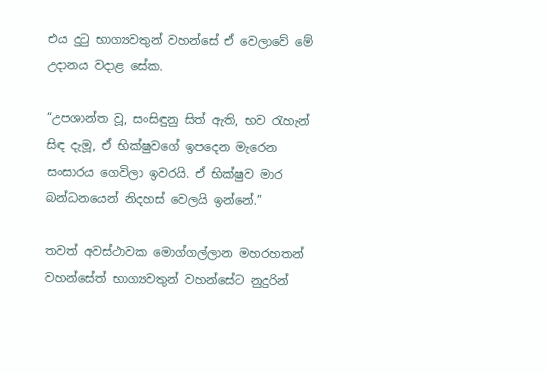එය දුටු භාග්‍යවතුන් වහන්සේ ඒ වෙලාවේ මේ උදානය වදාළ සේක.

“උපශාන්ත වූ, සංසිඳුනු සිත් ඇති, භව රැහැන් සිඳ දැමූ, ඒ භික්ෂුවගේ ඉපදෙන මැරෙන සංසාරය ගෙවිලා ඉවරයි. ඒ භික්ෂුව මාර බන්ධනයෙන් නිදහස් වෙලයි ඉන්නේ.”

තවත් අවස්ථාවක මොග්ගල්ලාන මහරහතන් වහන්සේත් භාග්‍යවතුන් වහන්සේට නුදුරින්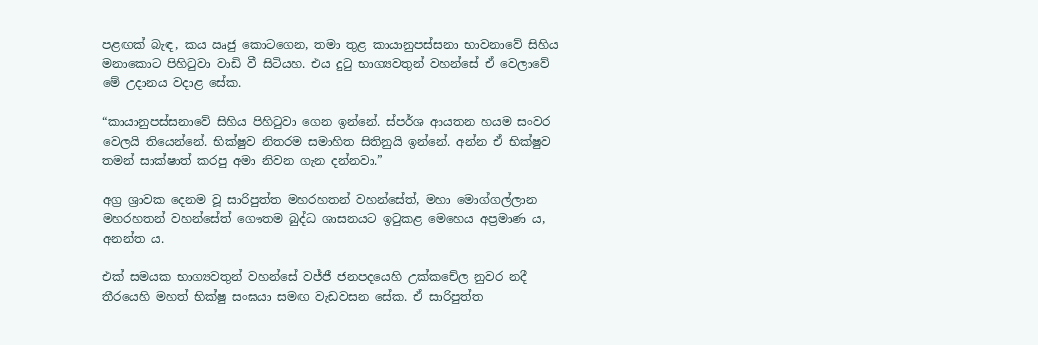පළඟක් බැඳ, කය ඍජු කොටගෙන, තමා තුළ කායානුපස්සනා භාවනාවේ සිහිය මනාකොට පිහිටුවා වාඩි වී සිටියහ. එය දුටු භාග්‍යවතුන් වහන්සේ ඒ වෙලාවේ මේ උදානය වදාළ සේක.

“කායානුපස්සනාවේ සිහිය පිහිටුවා ගෙන ඉන්නේ. ස්පර්ශ ආයතන හයම සංවර වෙලයි තියෙන්නේ. භික්ෂුව නිතරම සමාහිත සිතිනුයි ඉන්නේ. අන්න ඒ භික්ෂුව තමන් සාක්ෂාත් කරපු අමා නිවන ගැන දන්නවා.”

අග්‍ර ශ්‍රාවක දෙනම වූ සාරිපුත්ත මහරහතන් වහන්සේත්, මහා මොග්ගල්ලාන මහරහතන් වහන්සේත් ගෞතම බුද්ධ ශාසනයට ඉටුකළ මෙහෙය අප්‍රමාණ ය, අනන්ත ය.

එක් සමයක භාග්‍යවතුන් වහන්සේ වජ්ජී ජනපදයෙහි උක්කචේල නුවර නදී තීරයෙහි මහත් භික්ෂු සංඝයා සමඟ වැඩවසන සේක. ඒ සාරිපුත්ත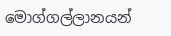මොග්ගල්ලානයන්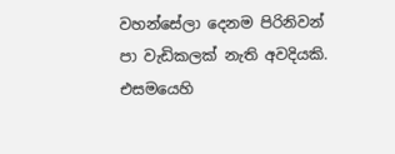වහන්සේලා දෙනම පිරිනිවන් පා වැඩිකලක් නැති අවදියකි. එසමයෙහි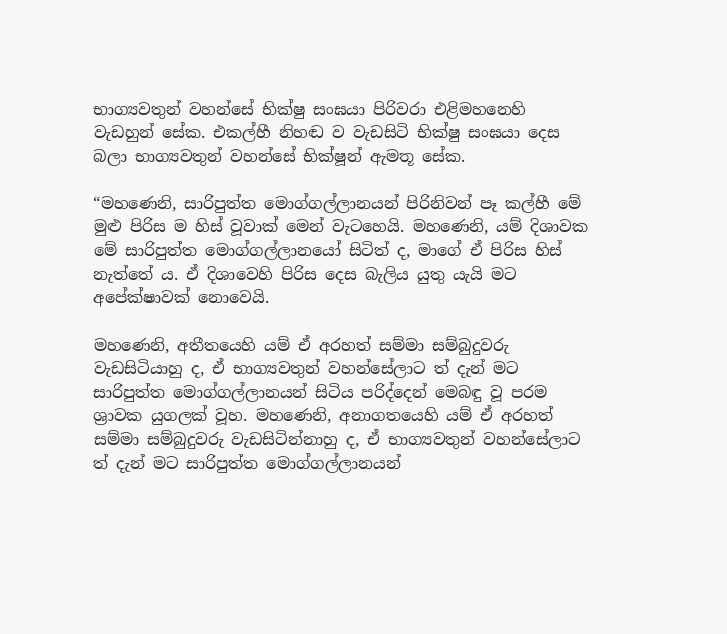භාග්‍යවතුන් වහන්සේ භික්ෂු සංඝයා පිරිවරා එළිමහනෙහි වැඩහුන් සේක. එකල්හී නිහඬ ව වැඩසිටි භික්ෂු සංඝයා දෙස බලා භාග්‍යවතුන් වහන්සේ භික්ෂූන් ඇමතූ සේක.

“මහණෙනි, සාරිපුත්ත මොග්ගල්ලානයන් පිරිනිවන් පෑ කල්හී මේ මුළු පිරිස ම හිස් වූවාක් මෙන් වැටහෙයි. මහණෙනි, යම් දිශාවක මේ සාරිපුත්ත මොග්ගල්ලානයෝ සිටිත් ද, මාගේ ඒ පිරිස හිස් නැත්තේ ය. ඒ දිශාවෙහි පිරිස දෙස බැලිය යුතු යැයි මට අපේක්ෂාවක් නොවෙයි.

මහණෙනි, අතීතයෙහි යම් ඒ අරහත් සම්මා සම්බුදුවරු වැඩසිටියාහු ද, ඒ භාග්‍යවතුන් වහන්සේලාට ත් දැන් මට සාරිපුත්ත මොග්ගල්ලානයන් සිටිය පරිද්දෙන් මෙබඳු වූ පරම ශ්‍රාවක යුගලක් වූහ. මහණෙනි, අනාගතයෙහි යම් ඒ අරහත් සම්මා සම්බුදුවරු වැඩසිටින්නාහු ද, ඒ භාග්‍යවතුන් වහන්සේලාට ත් දැන් මට සාරිපුත්ත මොග්ගල්ලානයන්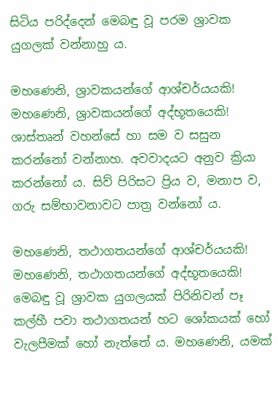සිටිය පරිද්දෙන් මෙබඳු වූ පරම ශ්‍රාවක යුගලක් වන්නාහු ය.

මහණෙනි, ශ්‍රාවකයන්ගේ ආශ්චර්යයකි! මහණෙනි, ශ්‍රාවකයන්ගේ අද්භූතයෙකි! ශාස්තෘන් වහන්සේ හා සම ව සසුන කරන්නෝ වන්නාහ. අවවාදයට අනුව ක්‍රියා කරන්නෝ ය. සිව් පිරිසට ප්‍රිය ව, මනාප ව, ගරු සම්භාවනාවට පාත්‍ර වන්නෝ ය.

මහණෙනි, තථාගතයන්ගේ ආශ්චර්යයකි! මහණෙනි, තථාගතයන්ගේ අද්භූතයෙකි! මෙබඳු වූ ශ්‍රාවක යුගලයක් පිරිනිවන් පෑ කල්හී පවා තථාගතයන් හට ශෝකයක් හෝ වැලපීමක් හෝ නැත්තේ ය. මහණෙනි, යමක්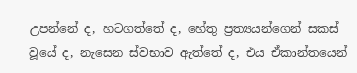උපන්නේ ද, හටගත්තේ ද, හේතු ප්‍රත්‍යයන්ගෙන් සකස් වූයේ ද, නැසෙන ස්වභාව ඇත්තේ ද, එය ඒකාන්තයෙන්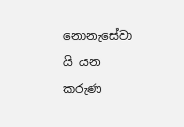නොනැසේවා යි යන කරුණ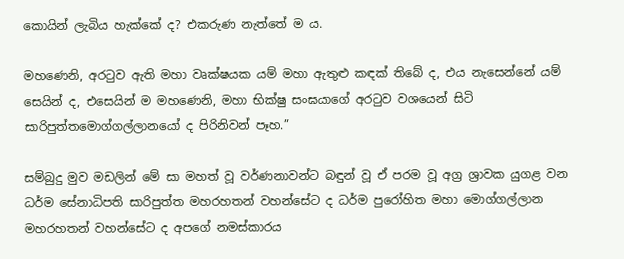කොයින් ලැබිය හැක්කේ ද? එකරුණ නැත්තේ ම ය.

මහණෙනි, අරටුව ඇති මහා වෘක්ෂයක යම් මහා ඇතුළු කඳක් තිබේ ද, එය නැසෙන්නේ යම් සෙයින් ද, එසෙයින් ම මහණෙනි, මහා භික්ෂු සංඝයාගේ අරටුව වශයෙන් සිටි සාරිපුත්තමොග්ගල්ලානයෝ ද පිරිනිවන් පෑහ.”

සම්බුදු මුව මඩලින් මේ සා මහත් වූ වර්ණනාවන්ට බඳුන් වූ ඒ පරම වූ අග්‍ර ශ්‍රාවක යුගළ වන ධර්ම සේනාධිපති සාරිපුත්ත මහරහතන් වහන්සේට ද ධර්ම පුරෝහිත මහා මොග්ගල්ලාන මහරහතන් වහන්සේට ද අපගේ නමස්කාරය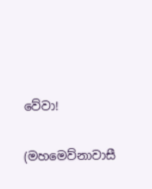වේවා!

(මහමෙව්නාවාසී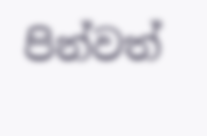පින්වත්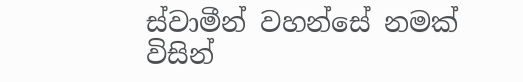ස්වාමීන් වහන්සේ නමක් විසින්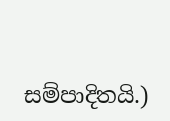සම්පාදිතයි.)